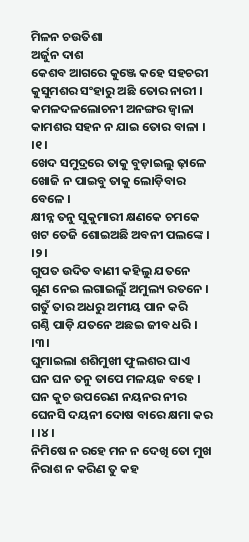ମିଳନ ଚଉତିଶା
ଅର୍ଜୁନ ଦାଶ
କେଶବ ଆଗରେ କୁଞ୍ଜେ କହେ ସହଚରୀ
କୁସୁମଶର ସଂହାରୁ ଅଛି ତୋର ନାରୀ ।
କମଳଦଳଲୋଚନୀ ଅନଙ୍ଗର ଜ୍ୱାଳା
କାମଶର ସହନ ନ ଯାଇ ତୋର ବାଳା । ।୧।
ଖେଦ ସମୁଦ୍ରରେ ତାକୁ ବୁଡ଼ାଇଲୁ ଢ଼ାଳେ
ଖୋଜି ନ ପାଇବୁ ତାକୁ ଲୋଡ଼ିବାର ବେଳେ ।
କ୍ଷୀନ୍ନ ତନୁ ସୁକୁମାରୀ କ୍ଷଣକେ ଚମକେ
ଖଟ ତେଜି ଶୋଇଅଛି ଅବନୀ ପଲଙ୍କେ । ।୨।
ଗୁପତ ଉଦିତ ବାଣୀ କହିଲୁ ଯତନେ
ଗୁଣ ନେଇ ଲଗାଇଲୁଁ ଅମୁଲ୍ୟ ରତନେ ।
ଗତୁଁ ତାର ଅଧରୁ ଅମୀୟ ପାନ କରି
ଗଣ୍ଠି ପାଡ଼ି ଯତନେ ଅଛଇ ଜୀବ ଧରି । ।୩।
ଘୁମାଇଲା ଶଶିମୁଖୀ ଫୁଲଶର ଘାଏ
ଘନ ଘନ ତନୁ ତାପେ ମଳୟଜ ବହେ ।
ଘନ କୁଚ ଉପରେଣ ନୟନର ନୀର
ଘେନସି ଦୟନୀ ଦୋଷ ବାରେ କ୍ଷମା କର । ।୪।
ନିମିଷେ ନ ରହେ ମନ ନ ଦେଖି ତୋ ମୁଖ
ନିରାଶ ନ କରିଣ ତୁ କହ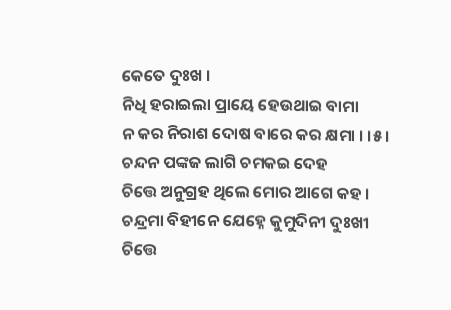କେତେ ଦୁଃଖ ।
ନିଧି ହରାଇଲା ପ୍ରାୟେ ହେଉଥାଇ ବାମା
ନ କର ନିରାଶ ଦୋଷ ବାରେ କର କ୍ଷମା । ।୫।
ଚନ୍ଦନ ପଙ୍କଜ ଲାଗି ଚମକଇ ଦେହ
ଚିତ୍ତେ ଅନୁଗ୍ରହ ଥିଲେ ମୋର ଆଗେ କହ ।
ଚନ୍ଦ୍ରମା ବିହୀନେ ଯେହ୍ନେ କୁମୁଦିନୀ ଦୁଃଖୀ
ଚିତ୍ତେ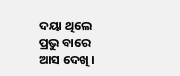ଦୟା ଥିଲେ ପ୍ରଭୁ ବାରେ ଆସ ଦେଖି ।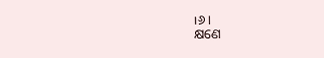।୬।
କ୍ଷଣେ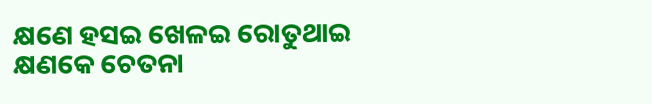କ୍ଷଣେ ହସଇ ଖେଳଇ ରୋତୁଥାଇ
କ୍ଷଣକେ ଚେତନା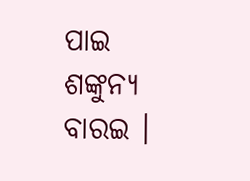ପାଇ ଶଙ୍କୁନ୍ୟ ବାରଇ ।